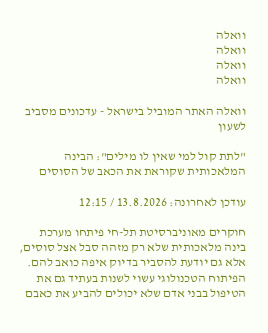וואלה
וואלה
וואלה
וואלה

וואלה האתר המוביל בישראל - עדכונים מסביב לשעון

"לתת קול למי שאין לו מילים": הבינה המלאכותית שקוראת את הכאב של הסוסים

עודכן לאחרונה: 13.8.2026 / 12:15

חוקרים מאוניברסיטת תל-חי פיתחו מערכת בינה מלאכותית שלא רק מזהה סבל אצל סוסים, אלא גם יודעת להסביר בדיוק איפה כואב להם. הפיתוח הטכנולוגי עשוי לשנות בעתיד גם את הטיפול בבני אדם שלא יכולים להביע את כאבם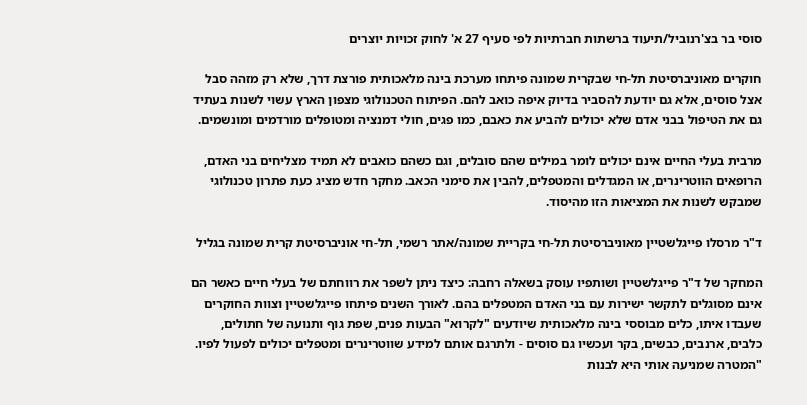סוסי בר בצ'רנוביל/תיעוד ברשתות חברתיות לפי סעיף 27 א' לחוק זכויות יוצרים

חוקרים מאוניברסיטת תל-חי שבקרית שמונה פיתחו מערכת בינה מלאכותית פורצת דרך, שלא רק מזהה סבל אצל סוסים, אלא גם יודעת להסביר בדיוק איפה כואב להם. הפיתוח הטכנולוגי מצפון הארץ עשוי לשנות בעתיד גם את הטיפול בבני אדם שלא יכולים להביע את כאבם, כמו פגים, חולי דמנציה ומטופלים מורדמים ומונשמים.

מרבית בעלי החיים אינם יכולים לומר במילים שהם סובלים, וגם כשהם כואבים לא תמיד מצליחים בני האדם, הרופאים הווטרינרים, או המגדלים והמטפלים, להבין את סימני הכאב. מחקר חדש מציג כעת פתרון טכנולוגי שמבקש לשנות את המציאות הזו מהיסוד.

ד"ר מרסלו פייגלשטיין מאוניברסיטת תל-חי בקריית שמונה/אתר רשמי, תל-חי אוניברסיטת קרית שמונה בגליל

המחקר של ד"ר פייגלשטיין ושותפיו עוסק בשאלה רחבה: כיצד ניתן לשפר את רווחתם של בעלי חיים כאשר הם אינם מסוגלים לתקשר ישירות עם בני האדם המטפלים בהם. לאורך השנים פיתחו פייגלשטיין וצוות החוקרים שעבדו איתו, כלים מבוססי בינה מלאכותית שיודעים "לקרוא" הבעות פנים, שפת גוף ותנועה של חתולים, כלבים, ארנבים, כבשים, בקר ועכשיו גם סוסים - ולתרגם אותם למידע שווטרינרים ומטפלים יכולים לפעול לפיו. "המטרה שמניעה אותי היא לבנות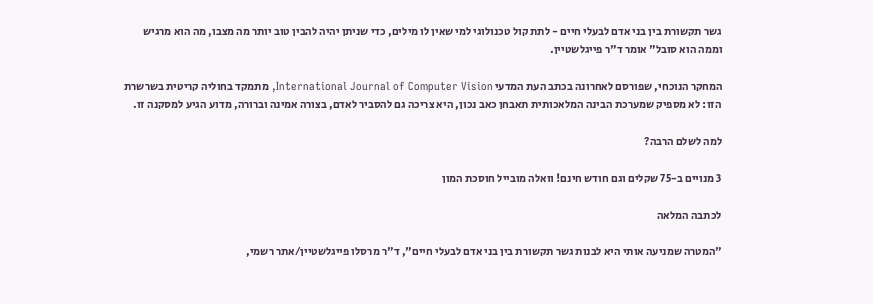גשר תקשורת בין בני אדם לבעלי חיים - לתת קול טכנולוגי למי שאין לו מילים, כדי שניתן יהיה להבין טוב יותר מה מצבו, מה הוא מרגיש וממה הוא סובל" אומר ד"ר פייגלשטיין.

המחקר הנוכחי, שפורסם לאחרונה בכתב העת המדעי International Journal of Computer Vision, מתמקד בחוליה קריטית בשרשרת הזו: לא מספיק שמערכת הבינה המלאכותית תאבחן כאב נכון, היא צריכה גם להסביר לאדם, בצורה אמינה וברורה, מדוע הגיע למסקנה זו.

למה לשלם הרבה?

3 מנויים ב-75 שקלים וגם חודש חינם! וואלה מובייל חוסכת המון

לכתבה המלאה

"המטרה שמניעה אותי היא לבנות גשר תקשורת בין בני אדם לבעלי חיים", ד"ר מרסלו פייגלשטיין/אתר רשמי,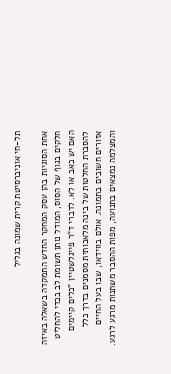תל-חי אוניברסיטת קרית שמונה בגליל

אחת הסוגיות בהן עסק המחקר החדש התמקדה בשאלה באיזה חלקים בגוף של הסוס, המודל נותן תשומת לב בכדי להחליט האם יש כאב או לא. לדברי ד"ר פייגלשטיין "כלים קיימים להסברת החלטות של בינה מלאכותית מסמנים בדרך כלל אזורים חשובים בתמונה. אולם בווידאו, שבו בעל החיים והמצלמה נמצאים בתנועה, מפות ההסבר משתנות מרגע לרגע.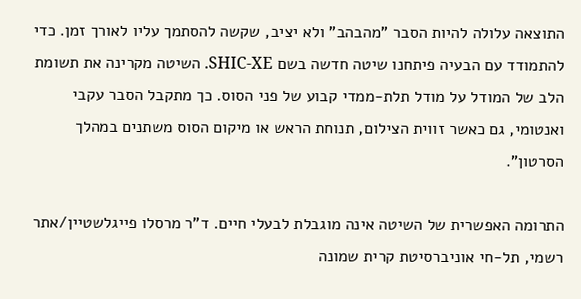התוצאה עלולה להיות הסבר "מהבהב" ולא יציב, שקשה להסתמך עליו לאורך זמן. כדי להתמודד עם הבעיה פיתחנו שיטה חדשה בשם SHIC-XE. השיטה מקרינה את תשומת הלב של המודל על מודל תלת-ממדי קבוע של פני הסוס. כך מתקבל הסבר עקבי ואנטומי, גם כאשר זווית הצילום, תנוחת הראש או מיקום הסוס משתנים במהלך הסרטון".

התרומה האפשרית של השיטה אינה מוגבלת לבעלי חיים. ד"ר מרסלו פייגלשטיין/אתר רשמי, תל-חי אוניברסיטת קרית שמונה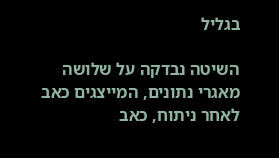בגליל

השיטה נבדקה על שלושה מאגרי נתונים, המייצגים כאב לאחר ניתוח, כאב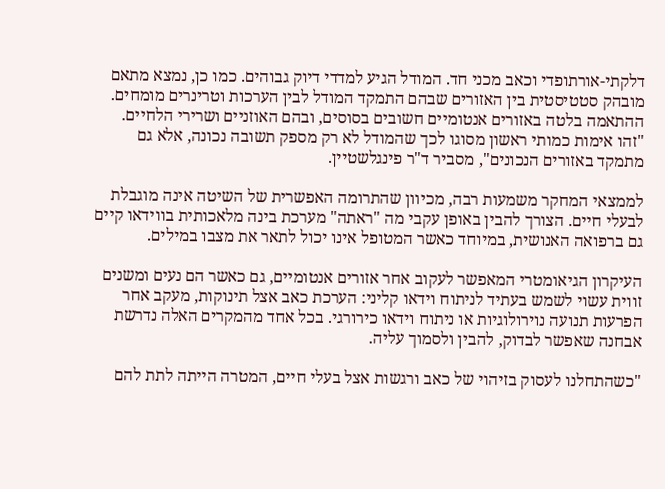דלקתי-אורתופדי וכאב מכני חד. המודל הגיע למדדי דיוק גבוהים. כמו כן, נמצא מתאם מובהק סטטיסטית בין האזורים שבהם התמקד המודל לבין הערכות וטרינרים מומחים. ההתאמה בלטה באזורים אנטומיים חשובים בסוסים, ובהם האוזניים ושרירי הלחיים. "זהו אימות כמותי ראשון מסוגו לכך שהמודל לא רק מספק תשובה נכונה, אלא גם מתמקד באזורים הנכונים", מסביר ד"ר פינגלשטיין.

לממצאי המחקר משמעות רבה, מכיוון שהתרומה האפשרית של השיטה אינה מוגבלת לבעלי חיים. הצורך להבין באופן עקבי מה "ראתה" מערכת בינה מלאכותית בווידאו קיים גם ברפואה האנושית, במיוחד כאשר המטופל אינו יכול לתאר את מצבו במילים.

העיקרון הגיאומטרי המאפשר לעקוב אחר אזורים אנטומיים, גם כאשר הם נעים ומשנים זווית עשוי לשמש בעתיד לניתוח וידאו קליני: הערכת כאב אצל תינוקות, מעקב אחר הפרעות תנועה נוירולוגיות או ניתוח וידאו כירורגי. בכל אחד מהמקרים האלה נדרשת אבחנה שאפשר לבדוק, להבין ולסמוך עליה.

"כשהתחלנו לעסוק בזיהוי של כאב ורגשות אצל בעלי חיים, המטרה הייתה לתת להם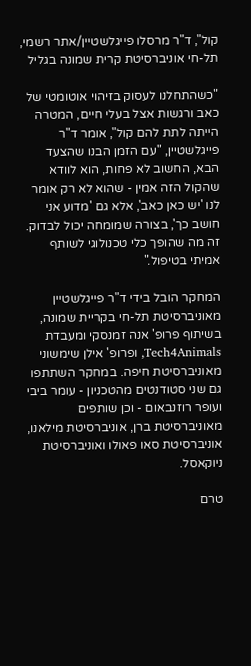קול", ד"ר מרסלו פייגלשטיין/אתר רשמי, תל-חי אוניברסיטת קרית שמונה בגליל

"כשהתחלנו לעסוק בזיהוי אוטומטי של כאב ורגשות אצל בעלי חיים, המטרה הייתה לתת להם קול", אומר ד"ר פייגלשטיין, "עם הזמן הבנו שהצעד הבא, החשוב לא פחות, הוא לוודא שהקול הזה אמין - שהוא לא רק אומר לנו 'יש כאן כאב', אלא גם 'מדוע אני חושב כך', בצורה שמומחה יכול לבדוק. זה מה שהופך כלי טכנולוגי לשותף אמיתי בטיפול."

המחקר הובל בידי ד"ר פייגלשטיין מאוניברסיטת תל-חי בקריית שמונה, בשיתוף פרופ' אנה זמנסקי ומעבדת Tech4Animals, ופרופ' אילן שימשוני מאוניברסיטת חיפה. במחקר השתתפו גם שני סטודנטים מהטכניון - עומר ביבי ועופר רוזנבאום - וכן שותפים מאוניברסיטת ברן, אוניברסיטת מילאנו, אוניברסיטת סאו פאולו ואוניברסיטת ניוקאסל.

טרם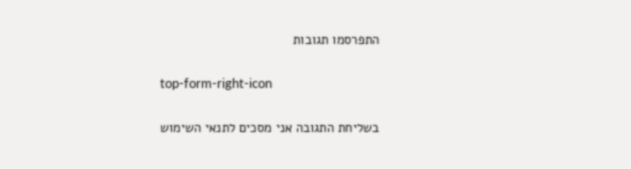התפרסמו תגובות

top-form-right-icon

בשליחת התגובה אני מסכים לתנאי השימוש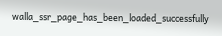walla_ssr_page_has_been_loaded_successfully